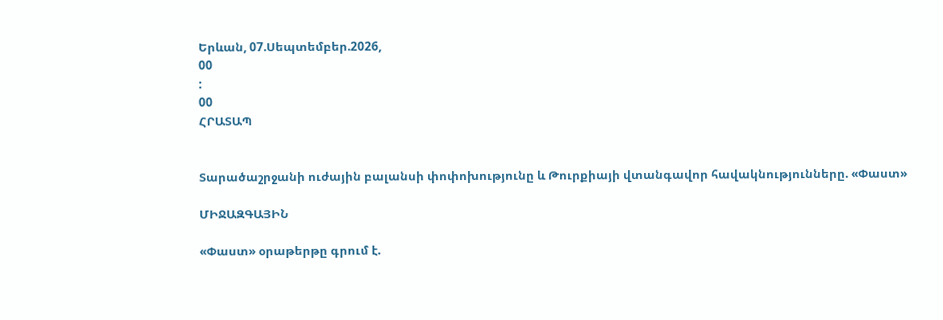Երևան, 07.Սեպտեմբեր.2026,
00
:
00
ՀՐԱՏԱՊ


Տարածաշրջանի ուժային բալանսի փոփոխությունը և Թուրքիայի վտանգավոր հավակնությունները. «Փաստ»

ՄԻՋԱԶԳԱՅԻՆ

«Փաստ» օրաթերթը գրում է.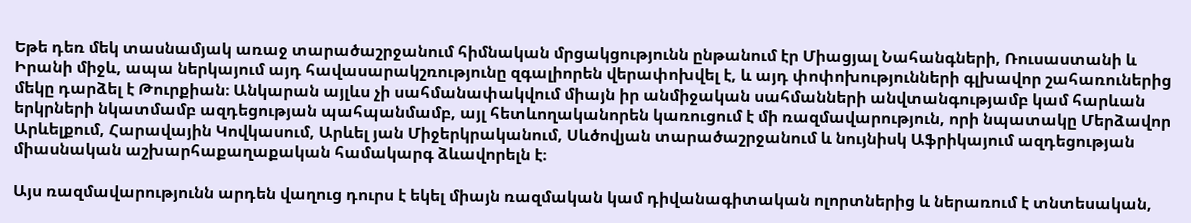Եթե դեռ մեկ տասնամյակ առաջ տարածաշրջանում հիմնական մրցակցությունն ընթանում էր Միացյալ Նահանգների, Ռուսաստանի և Իրանի միջև, ապա ներկայում այդ հավասարակշռությունը զգալիորեն վերափոխվել է, և այդ փոփոխությունների գլխավոր շահառուներից մեկը դարձել է Թուրքիան։ Անկարան այլևս չի սահմանափակվում միայն իր անմիջական սահմանների անվտանգությամբ կամ հարևան երկրների նկատմամբ ազդեցության պահպանմամբ, այլ հետևողականորեն կառուցում է մի ռազմավարություն, որի նպատակը Մերձավոր Արևելքում, Հարավային Կովկասում, Արևել յան Միջերկրականում, Սևծովյան տարածաշրջանում և նույնիսկ Աֆրիկայում ազդեցության միասնական աշխարհաքաղաքական համակարգ ձևավորելն է։

Այս ռազմավարությունն արդեն վաղուց դուրս է եկել միայն ռազմական կամ դիվանագիտական ոլորտներից և ներառում է տնտեսական,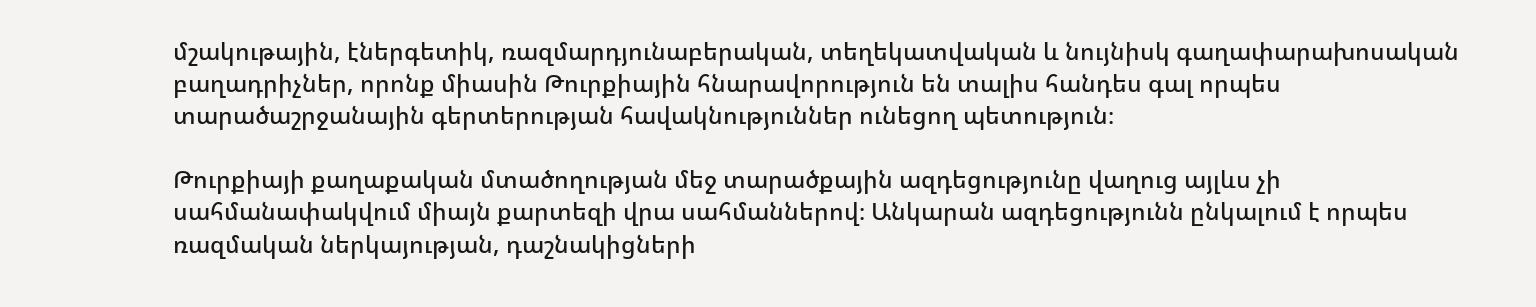մշակութային, էներգետիկ, ռազմարդյունաբերական, տեղեկատվական և նույնիսկ գաղափարախոսական բաղադրիչներ, որոնք միասին Թուրքիային հնարավորություն են տալիս հանդես գալ որպես տարածաշրջանային գերտերության հավակնություններ ունեցող պետություն։

Թուրքիայի քաղաքական մտածողության մեջ տարածքային ազդեցությունը վաղուց այլևս չի սահմանափակվում միայն քարտեզի վրա սահմաններով։ Անկարան ազդեցությունն ընկալում է որպես ռազմական ներկայության, դաշնակիցների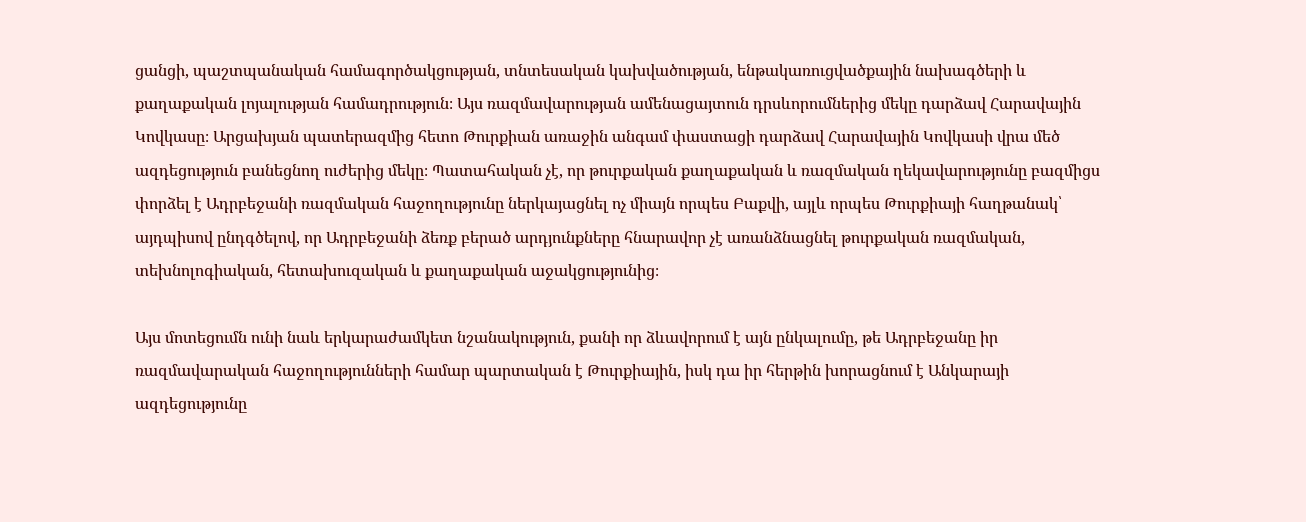ցանցի, պաշտպանական համագործակցության, տնտեսական կախվածության, ենթակառուցվածքային նախագծերի և քաղաքական լոյալության համադրություն։ Այս ռազմավարության ամենացայտուն դրսևորումներից մեկը դարձավ Հարավային Կովկասը։ Արցախյան պատերազմից հետո Թուրքիան առաջին անգամ փաստացի դարձավ Հարավային Կովկասի վրա մեծ ազդեցություն բանեցնող ուժերից մեկը։ Պատահական չէ, որ թուրքական քաղաքական և ռազմական ղեկավարությունը բազմիցս փորձել է Ադրբեջանի ռազմական հաջողությունը ներկայացնել ոչ միայն որպես Բաքվի, այլև որպես Թուրքիայի հաղթանակ՝ այդպիսով ընդգծելով, որ Ադրբեջանի ձեռք բերած արդյունքները հնարավոր չէ առանձնացնել թուրքական ռազմական, տեխնոլոգիական, հետախուզական և քաղաքական աջակցությունից։

Այս մոտեցումն ունի նաև երկարաժամկետ նշանակություն, քանի որ ձևավորում է այն ընկալումը, թե Ադրբեջանը իր ռազմավարական հաջողությունների համար պարտական է Թուրքիային, իսկ դա իր հերթին խորացնում է Անկարայի ազդեցությունը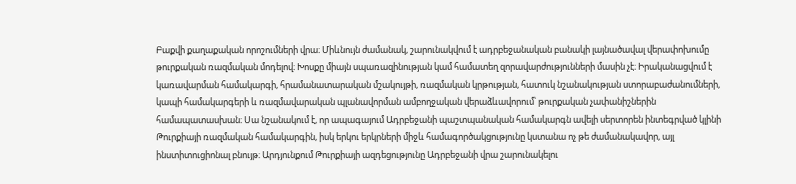Բաքվի քաղաքական որոշումների վրա։ Միևնույն ժամանակ, շարունակվում է ադրբեջանական բանակի լայնածավալ վերափոխումը թուրքական ռազմական մոդելով։ Խոսքը միայն սպառազինության կամ համատեղ զորավարժությունների մասին չէ։ Իրականացվում է կառավարման համակարգի, հրամանատարական մշակույթի, ռազմական կրթության, հատուկ նշանակության ստորաբաժանումների, կապի համակարգերի և ռազմավարական պլանավորման ամբողջական վերաձևավորում՝ թուրքական չափանիշներին համապատասխան։ Սա նշանակում է, որ ապագայում Ադրբեջանի պաշտպանական համակարգն ավելի սերտորեն ինտեգրված կլինի Թուրքիայի ռազմական համակարգին, իսկ երկու երկրների միջև համագործակցությունը կստանա ոչ թե ժամանակավոր, այլ ինստիտուցիոնալ բնույթ։ Արդյունքում Թուրքիայի ազդեցությունը Ադրբեջանի վրա շարունակելու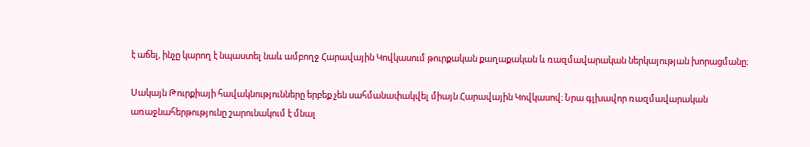է աճել, ինչը կարող է նպաստել նաև ամբողջ Հարավային Կովկասում թուրքական քաղաքական և ռազմավարական ներկայության խորացմանը։

Սակայն Թուրքիայի հավակնությունները երբեք չեն սահմանափակվել միայն Հարավային Կովկասով։ Նրա գլխավոր ռազմավարական առաջնահերթությունը շարունակում է մնալ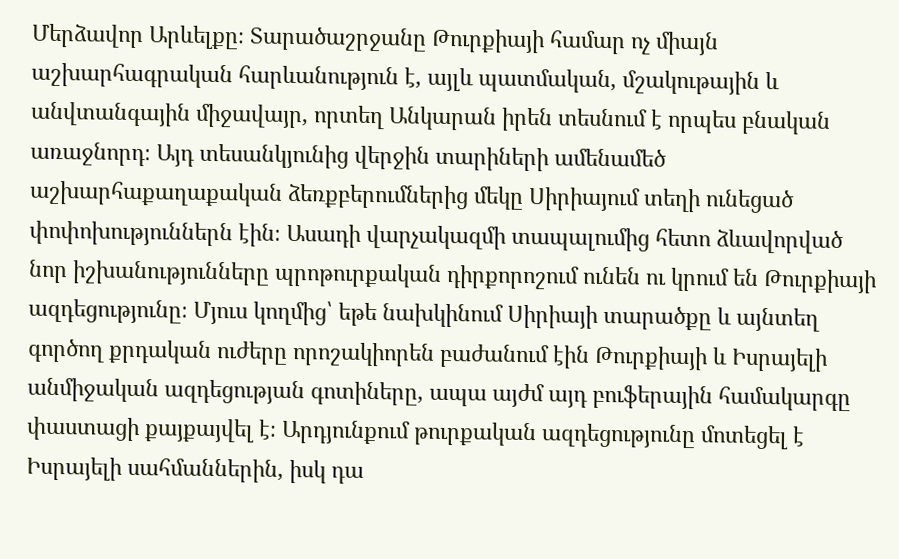Մերձավոր Արևելքը։ Տարածաշրջանը Թուրքիայի համար ոչ միայն աշխարհագրական հարևանություն է, այլև պատմական, մշակութային և անվտանգային միջավայր, որտեղ Անկարան իրեն տեսնում է որպես բնական առաջնորդ։ Այդ տեսանկյունից վերջին տարիների ամենամեծ աշխարհաքաղաքական ձեռքբերումներից մեկը Սիրիայում տեղի ունեցած փոփոխություններն էին։ Ասադի վարչակազմի տապալումից հետո ձևավորված նոր իշխանությունները պրոթուրքական դիրքորոշում ունեն ու կրում են Թուրքիայի ազդեցությունը։ Մյուս կողմից՝ եթե նախկինում Սիրիայի տարածքը և այնտեղ գործող քրդական ուժերը որոշակիորեն բաժանում էին Թուրքիայի և Իսրայելի անմիջական ազդեցության գոտիները, ապա այժմ այդ բուֆերային համակարգը փաստացի քայքայվել է։ Արդյունքում թուրքական ազդեցությունը մոտեցել է Իսրայելի սահմաններին, իսկ դա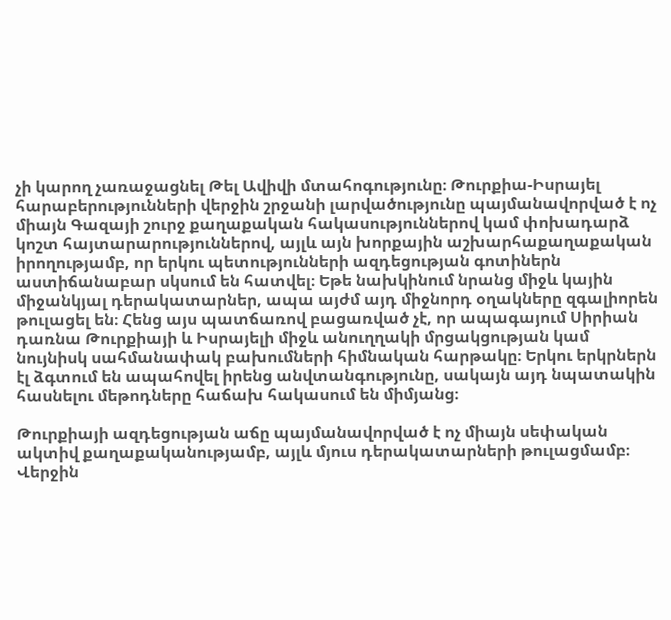չի կարող չառաջացնել Թել Ավիվի մտահոգությունը։ Թուրքիա-Իսրայել հարաբերությունների վերջին շրջանի լարվածությունը պայմանավորված է ոչ միայն Գազայի շուրջ քաղաքական հակասություններով կամ փոխադարձ կոշտ հայտարարություններով, այլև այն խորքային աշխարհաքաղաքական իրողությամբ, որ երկու պետությունների ազդեցության գոտիներն աստիճանաբար սկսում են հատվել։ Եթե նախկինում նրանց միջև կային միջանկյալ դերակատարներ, ապա այժմ այդ միջնորդ օղակները զգալիորեն թուլացել են։ Հենց այս պատճառով բացառված չէ, որ ապագայում Սիրիան դառնա Թուրքիայի և Իսրայելի միջև անուղղակի մրցակցության կամ նույնիսկ սահմանափակ բախումների հիմնական հարթակը։ Երկու երկրներն էլ ձգտում են ապահովել իրենց անվտանգությունը, սակայն այդ նպատակին հասնելու մեթոդները հաճախ հակասում են միմյանց։

Թուրքիայի ազդեցության աճը պայմանավորված է ոչ միայն սեփական ակտիվ քաղաքականությամբ, այլև մյուս դերակատարների թուլացմամբ։ Վերջին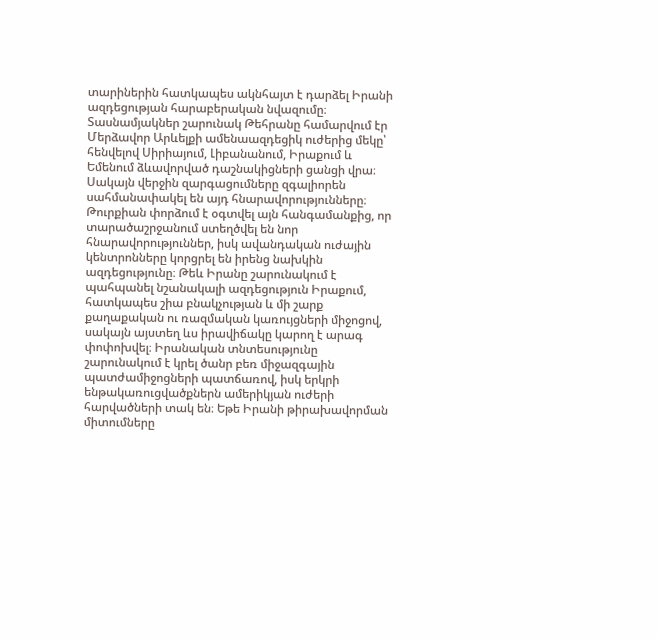տարիներին հատկապես ակնհայտ է դարձել Իրանի ազդեցության հարաբերական նվազումը։ Տասնամյակներ շարունակ Թեհրանը համարվում էր Մերձավոր Արևելքի ամենաազդեցիկ ուժերից մեկը՝ հենվելով Սիրիայում, Լիբանանում, Իրաքում և Եմենում ձևավորված դաշնակիցների ցանցի վրա։ Սակայն վերջին զարգացումները զգալիորեն սահմանափակել են այդ հնարավորությունները։ Թուրքիան փորձում է օգտվել այն հանգամանքից, որ տարածաշրջանում ստեղծվել են նոր հնարավորություններ, իսկ ավանդական ուժային կենտրոնները կորցրել են իրենց նախկին ազդեցությունը։ Թեև Իրանը շարունակում է պահպանել նշանակալի ազդեցություն Իրաքում, հատկապես շիա բնակչության և մի շարք քաղաքական ու ռազմական կառույցների միջոցով, սակայն այստեղ ևս իրավիճակը կարող է արագ փոփոխվել։ Իրանական տնտեսությունը շարունակում է կրել ծանր բեռ միջազգային պատժամիջոցների պատճառով, իսկ երկրի ենթակառուցվածքներն ամերիկյան ուժերի հարվածների տակ են։ Եթե Իրանի թիրախավորման միտումները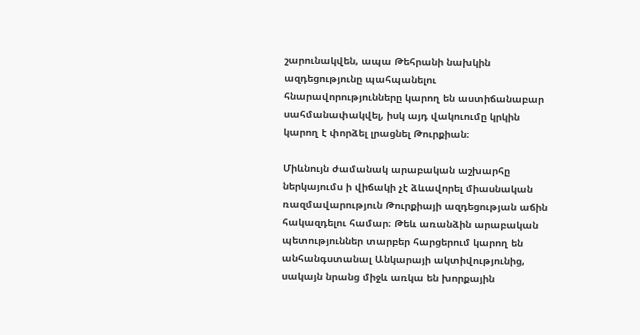շարունակվեն, ապա Թեհրանի նախկին ազդեցությունը պահպանելու հնարավորությունները կարող են աստիճանաբար սահմանափակվել, իսկ այդ վակուումը կրկին կարող է փորձել լրացնել Թուրքիան։

Միևնույն ժամանակ արաբական աշխարհը ներկայումս ի վիճակի չէ ձևավորել միասնական ռազմավարություն Թուրքիայի ազդեցության աճին հակազդելու համար։ Թեև առանձին արաբական պետություններ տարբեր հարցերում կարող են անհանգստանալ Անկարայի ակտիվությունից, սակայն նրանց միջև առկա են խորքային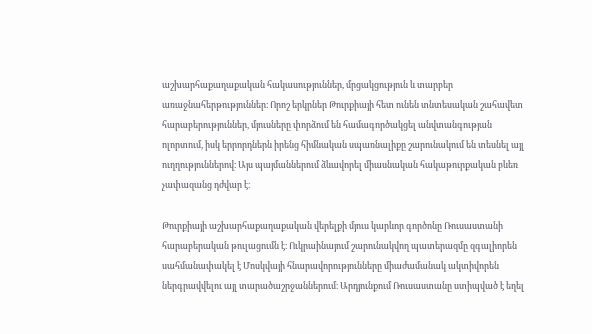աշխարհաքաղաքական հակասություններ, մրցակցություն և տարբեր առաջնահերթություններ։ Որոշ երկրներ Թուրքիայի հետ ունեն տնտեսական շահավետ հարաբերություններ, մյուսները փորձում են համագործակցել անվտանգության ոլորտում, իսկ երրորդներն իրենց հիմնական սպառնալիքը շարունակում են տեսնել այլ ուղղություններով։ Այս պայմաններում ձևավորել միասնական հակաթուրքական բևեռ չափազանց դժվար է։

Թուրքիայի աշխարհաքաղաքական վերելքի մյուս կարևոր գործոնը Ռուսաստանի հարաբերական թուլացումն է։ Ուկրաինայում շարունակվող պատերազմը զգալիորեն սահմանափակել է Մոսկվայի հնարավորությունները միաժամանակ ակտիվորեն ներգրավվելու այլ տարածաշրջաններում։ Արդյունքում Ռուսաստանը ստիպված է եղել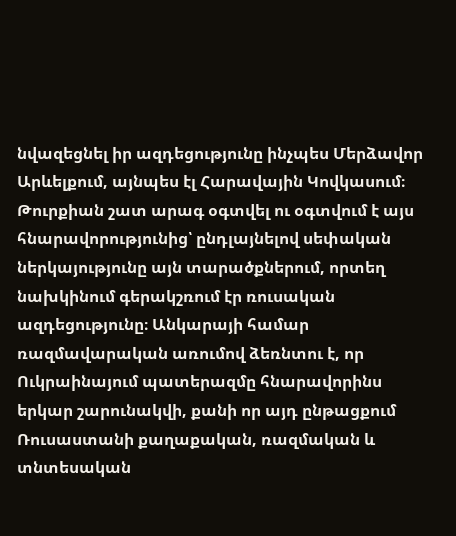նվազեցնել իր ազդեցությունը ինչպես Մերձավոր Արևելքում, այնպես էլ Հարավային Կովկասում։ Թուրքիան շատ արագ օգտվել ու օգտվում է այս հնարավորությունից՝ ընդլայնելով սեփական ներկայությունը այն տարածքներում, որտեղ նախկինում գերակշռում էր ռուսական ազդեցությունը։ Անկարայի համար ռազմավարական առումով ձեռնտու է, որ Ուկրաինայում պատերազմը հնարավորինս երկար շարունակվի, քանի որ այդ ընթացքում Ռուսաստանի քաղաքական, ռազմական և տնտեսական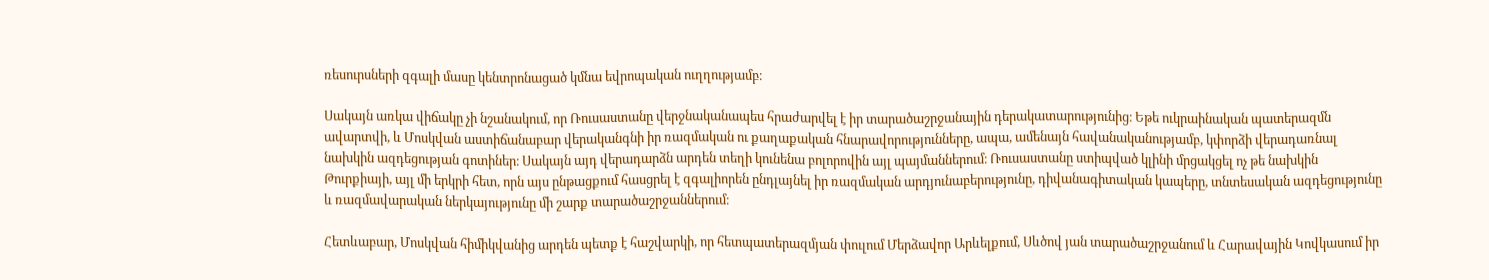ռեսուրսների զգալի մասը կենտրոնացած կմնա եվրոպական ուղղությամբ։

Սակայն առկա վիճակը չի նշանակում, որ Ռուսաստանը վերջնականապես հրաժարվել է իր տարածաշրջանային դերակատարությունից։ Եթե ուկրաինական պատերազմն ավարտվի, և Մոսկվան աստիճանաբար վերականգնի իր ռազմական ու քաղաքական հնարավորությունները, ապա, ամենայն հավանականությամբ, կփորձի վերադառնալ նախկին ազդեցության գոտիներ։ Սակայն այդ վերադարձն արդեն տեղի կունենա բոլորովին այլ պայմաններում։ Ռուսաստանը ստիպված կլինի մրցակցել ոչ թե նախկին Թուրքիայի, այլ մի երկրի հետ, որն այս ընթացքում հասցրել է զգալիորեն ընդլայնել իր ռազմական արդյունաբերությունը, դիվանագիտական կապերը, տնտեսական ազդեցությունը և ռազմավարական ներկայությունը մի շարք տարածաշրջաններում։

Հետևաբար, Մոսկվան հիմիկվանից արդեն պետք է հաշվարկի, որ հետպատերազմյան փուլում Մերձավոր Արևելքում, Սևծով յան տարածաշրջանում և Հարավային Կովկասում իր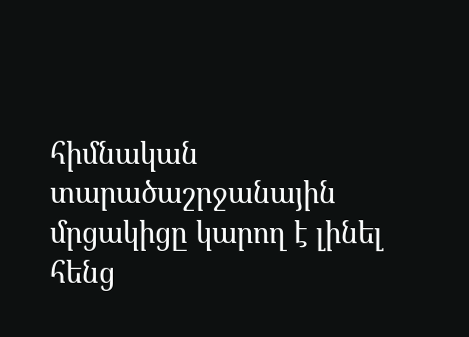հիմնական տարածաշրջանային մրցակիցը կարող է լինել հենց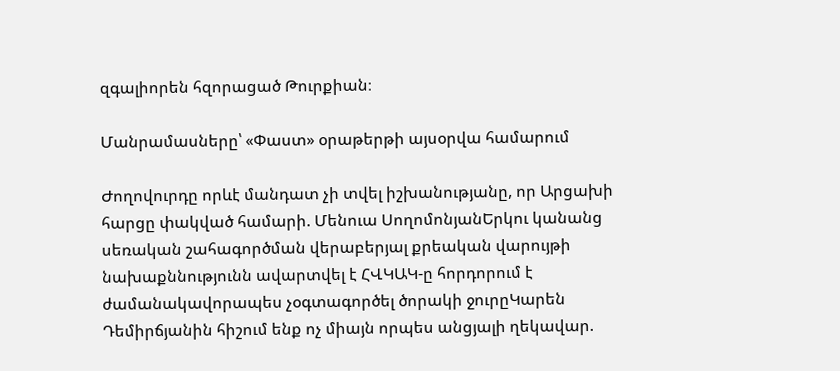զգալիորեն հզորացած Թուրքիան։

Մանրամասները՝ «Փաստ» օրաթերթի այսօրվա համարում

Ժողովուրդը որևէ մանդատ չի տվել իշխանությանը, որ Արցախի հարցը փակված համարի. Մենուա ՍողոմոնյանԵրկու կանանց սեռական շահագործման վերաբերյալ քրեական վարույթի նախաքննությունն ավարտվել է ՀՎԿԱԿ-ը հորդորում է ժամանակավորապես չօգտագործել ծորակի ջուրըԿարեն Դեմիրճյանին հիշում ենք ոչ միայն որպես անցյալի ղեկավար.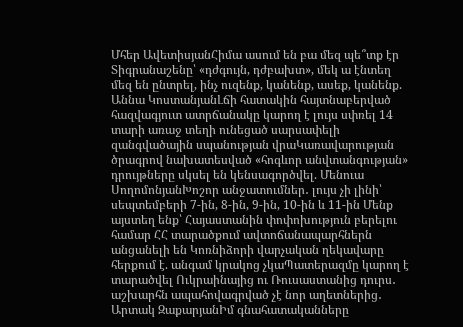Մհեր ԱվետիսյանՀիմա ասում են բա մեզ պե՞տք էր Տիգրանաշենը՝ «դժգույն, դժբախտ», մեկ ա էնտեղ մեզ են ընտրել, ինչ ուզենք, կանենք, ասեք, կանենք. Աննա ԿոստանյանԼճի հատակին հայտնաբերված հազվագյուտ ատրճանակը կարող է լույս սփռել 14 տարի առաջ տեղի ունեցած սարսափելի զանգվածային սպանության վրաԿառավարության ծրագրով նախատեսված «հոգևոր անվտանգության» դրույթները սկսել են կենսագործվել. Մենուա ՍողոմոնյանԽոշոր անջատումներ․ լույս չի լինի՝ սեպտեմբերի 7-ին, 8-ին, 9-ին, 10-ին և 11-ին Մենք այստեղ ենք՝ Հայաստանին փոփոխություն բերելու համար ՀՀ տարածքում ավտոճանապարհներն անցանելի են Կոռնիձորի վարչական ղեկավարը հերքում է. անգամ կրակոց չկաՊատերազմը կարող է տարածվել Ուկրաինայից ու Ռուսաստանից դուրս․ աշխարհն ապահովագրված չէ նոր աղետներից․ Արտակ ԶաքարյանԻմ գնահատականները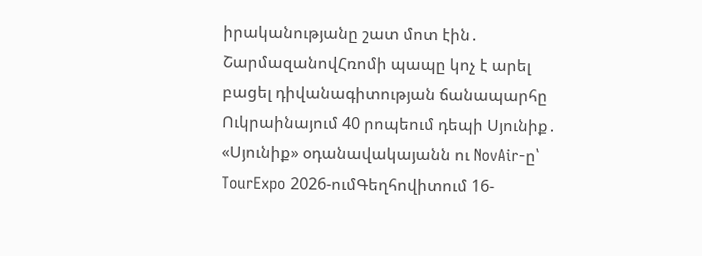իրականությանը շատ մոտ էին․ ՇարմազանովՀռոմի պապը կոչ է արել բացել դիվանագիտության ճանապարհը Ուկրաինայում 40 րոպեում դեպի Սյունիք․ «Սյունիք» օդանավակայանն ու NovAir-ը՝ TourExpo 2026-ումԳեղհովիտում 16-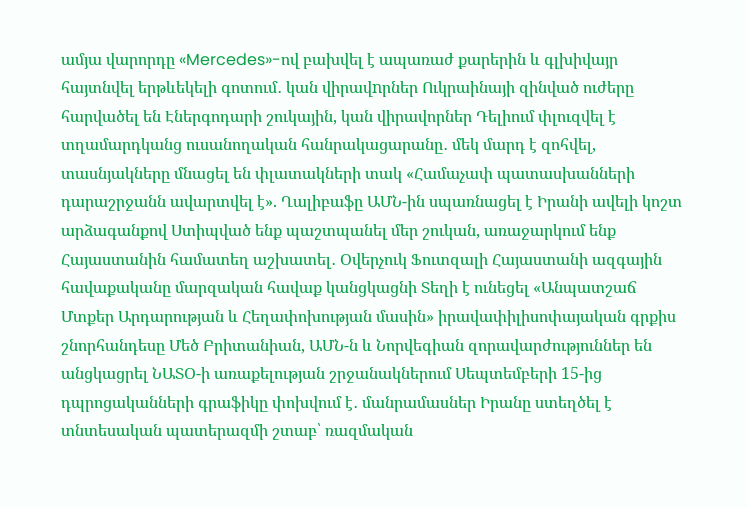ամյա վարորդը «Mercedes»-ով բախվել է ապառաժ քարերին և գլխիվայր հայտնվել երթևեկելի գոտում․ կան վիրավnրներ Ուկրաինայի զինված ուժերը հարվածել են Էներգոդարի շուկային, կան վիրավորներ Դելիում փլուզվել է տղամարդկանց ուսանողական հանրակացարանը․ մեկ մարդ է զոհվել, տասնյակները մնացել են փլատակների տակ «Համաչափ պատասխանների դարաշրջանն ավարտվել է». Ղալիբաֆը ԱՄՆ-ին սպառնացել է Իրանի ավելի կոշտ արձագանքով Ստիպված ենք պաշտպանել մեր շուկան, առաջարկում ենք Հայաստանին համատեղ աշխատել․ Օվերչուկ Ֆուտզալի Հայաստանի ազգային հավաքականը մարզական հավաք կանցկացնի Տեղի է ունեցել «Անպատշաճ Մտքեր Արդարության և Հեղափոխության մասին» իրավափիլիսոփայական գրքիս շնորհանդեսը Մեծ Բրիտանիան, ԱՄՆ-ն և Նորվեգիան զորավարժություններ են անցկացրել ՆԱՏՕ-ի առաքելության շրջանակներում Սեպտեմբերի 15-ից դպրոցականների գրաֆիկը փոխվում է․ մանրամասներ Իրանը ստեղծել է տնտեսական պատերազմի շտաբ՝ ռազմական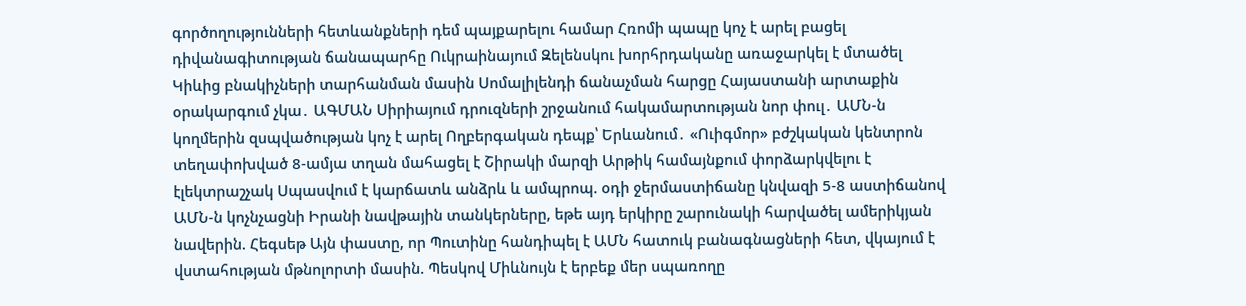գործողությունների հետևանքների դեմ պայքարելու համար Հռոմի պապը կոչ է արել բացել դիվանագիտության ճանապարհը Ուկրաինայում Զելենսկու խորհրդականը առաջարկել է մտածել Կիևից բնակիչների տարհանման մասին Սոմալիլենդի ճանաչման հարցը Հայաստանի արտաքին օրակարգում չկա․ ԱԳՄԱՆ Սիրիայում դրուզների շրջանում հակամարտության նոր փուլ․ ԱՄՆ-ն կողմերին զսպվածության կոչ է արել Ողբերգական դեպք՝ Երևանում․ «Ուիգմոր» բժշկական կենտրոն տեղափոխված 8-ամյա տղան մահացել է Շիրակի մարզի Արթիկ համայնքում փորձարկվելու է էլեկտրաշչակ Սպասվում է կարճատև անձրև և ամպրոպ. օդի ջերմաստիճանը կնվազի 5-8 աստիճանով ԱՄՆ-ն կոչնչացնի Իրանի նավթային տանկերները, եթե այդ երկիրը շարունակի հարվածել ամերիկյան նավերին. Հեգսեթ Այն փաստը, որ Պուտինը հանդիպել է ԱՄՆ հատուկ բանագնացների հետ, վկայում է վստահության մթնոլորտի մասին. Պեսկով Միևնույն է երբեք մեր սպառողը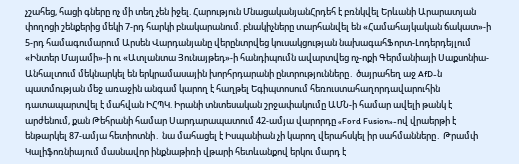չշահեց, հացի գները ոչ մի տեղ չեն իջել. Հարություն ՄնացականյանՀրդեհ է բռնկվել Երևանի Արարատյան փողոցի շենքերից մեկի 7-րդ հարկի բնակարանում. բնակիչները տարհանվել են «Համահայկական ճակատ»-ի 5-րդ համագումարում Արսեն Վարդանյանը վերընտրվեց կուսակցության նախագահՖորտ-Լոդերդեյլում «Ինտեր Մայամի»-ի ու «Ատլանտա Յունայթեդ»-ի հանդիպումն ավարտվեց ոչ-ոքի Գերմանիայի Սաքսոնիա-Անհալտում մեկնարկել են երկրամասային խորհրդարանի ընտրությունները․ ծայրահեղ աջ AfD-ն պատմության մեջ առաջին անգամ կարող է հաղթել Եգիպտոսում հեռուստահաղորդավարուհին դատապարտվել է մահվան ԻՀՊԿ. Իրանի տնտեսական շրջափակումը ԱՄՆ-ի համար ավելի թանկ է արժենում, քան Թեհրանի համար Սարդարապատում 42-ամյա վարորդը «Ford Fusion»-ով վրաերթի է ենթարկել 87-ամյա հետիոտնի․ նա մահացել է Իսպանիան չի կարող վերահսկել իր սահմանները․ Թրամփ Կալիֆոռնիայում մասնավոր ինքնաթիռի վթարի հետևանքով երկու մարդ է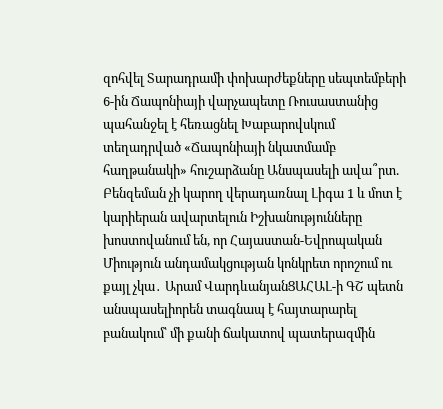զոհվել Տարադրամի փոխարժեքները սեպտեմբերի 6-ին Ճապոնիայի վարչապետը Ռուսաստանից պահանջել է հեռացնել Խաբարովսկում տեղադրված «Ճապոնիայի նկատմամբ հաղթանակի» հուշարձանը Անսպասելի ավա՞րտ. Բենզեման չի կարող վերադառնալ Լիգա 1 և մոտ է կարիերան ավարտելուն Իշխանությունները խոստովանում են, որ Հայաստան-Եվրոպական Միություն անդամակցության կոնկրետ որոշում ու քայլ չկա․ Արամ ՎարդևանյանՑԱՀԱԼ-ի ԳՇ պետն անսպասելիորեն տագնապ է հայտարարել բանակում՝ մի քանի ճակատով պատերազմին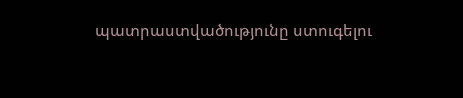պատրաստվածությունը ստուգելու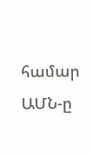համար ԱՄՆ-ը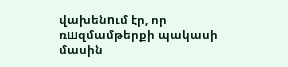վախենnւմ էր, որ ռшզմամթերքի պակասի մասին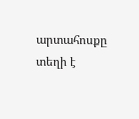արտահոսքը տեղի է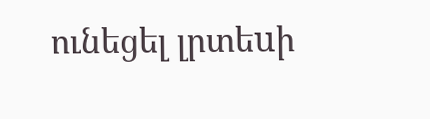ունեցել լրտեuի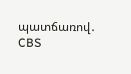պատճառով․ CBS